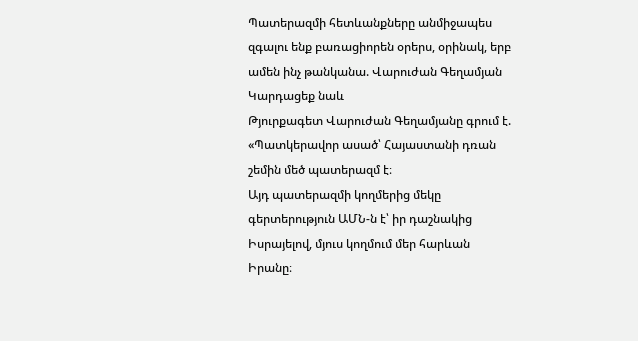Պատերազմի հետևանքները անմիջապես զգալու ենք բառացիորեն օրերս, օրինակ, երբ ամեն ինչ թանկանա. Վարուժան Գեղամյան
Կարդացեք նաև
Թյուրքագետ Վարուժան Գեղամյանը գրում է. «Պատկերավոր ասած՝ Հայաստանի դռան շեմին մեծ պատերազմ է։
Այդ պատերազմի կողմերից մեկը գերտերություն ԱՄՆ-ն է՝ իր դաշնակից Իսրայելով, մյուս կողմում մեր հարևան Իրանը։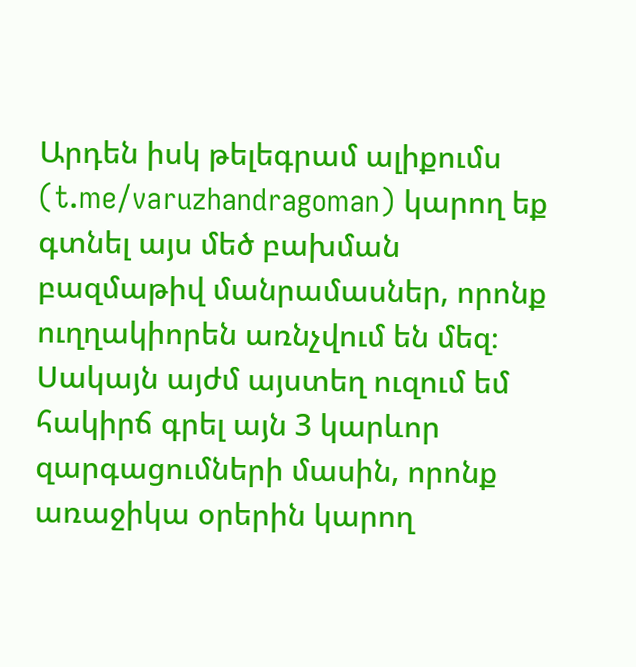Արդեն իսկ թելեգրամ ալիքումս (t.me/varuzhandragoman) կարող եք գտնել այս մեծ բախման բազմաթիվ մանրամասներ, որոնք ուղղակիորեն առնչվում են մեզ։
Սակայն այժմ այստեղ ուզում եմ հակիրճ գրել այն 3 կարևոր զարգացումների մասին, որոնք առաջիկա օրերին կարող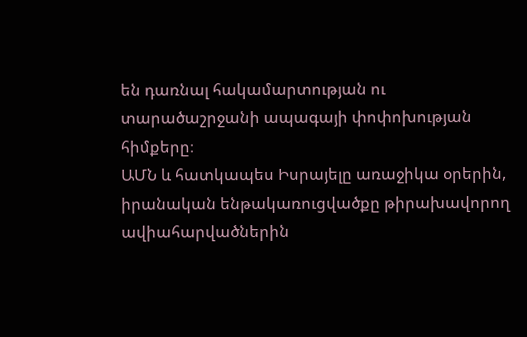են դառնալ հակամարտության ու տարածաշրջանի ապագայի փոփոխության հիմքերը։
ԱՄՆ և հատկապես Իսրայելը առաջիկա օրերին, իրանական ենթակառուցվածքը թիրախավորող ավիահարվածներին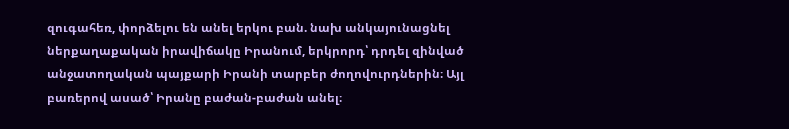զուգահեռ, փորձելու են անել երկու բան. նախ անկայունացնել ներքաղաքական իրավիճակը Իրանում, երկրորդ՝ դրդել զինված անջատողական պայքարի Իրանի տարբեր ժողովուրդներին։ Այլ բառերով ասած՝ Իրանը բաժան-բաժան անել։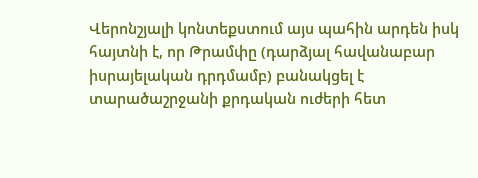Վերոնշյալի կոնտեքստում այս պահին արդեն իսկ հայտնի է, որ Թրամփը (դարձյալ հավանաբար իսրայելական դրդմամբ) բանակցել է տարածաշրջանի քրդական ուժերի հետ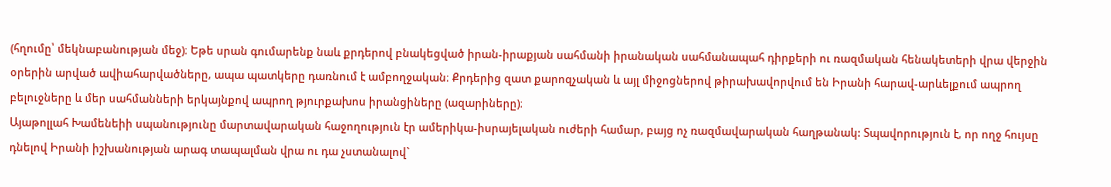(հղումը՝ մեկնաբանության մեջ)։ Եթե սրան գումարենք նաև քրդերով բնակեցված իրան-իրաքյան սահմանի իրանական սահմանապահ դիրքերի ու ռազմական հենակետերի վրա վերջին օրերին արված ավիահարվածները, ապա պատկերը դառնում է ամբողջական։ Քրդերից զատ քարոզչական և այլ միջոցներով թիրախավորվում են Իրանի հարավ-արևելքում ապրող բելուջները և մեր սահմանների երկայնքով ապրող թյուրքախոս իրանցիները (ազարիները)։
Այաթոլլահ Խամենեիի սպանությունը մարտավարական հաջողություն էր ամերիկա-իսրայելական ուժերի համար, բայց ոչ ռազմավարական հաղթանակ: Տպավորություն է, որ ողջ հույսը դնելով Իրանի իշխանության արագ տապալման վրա ու դա չստանալով`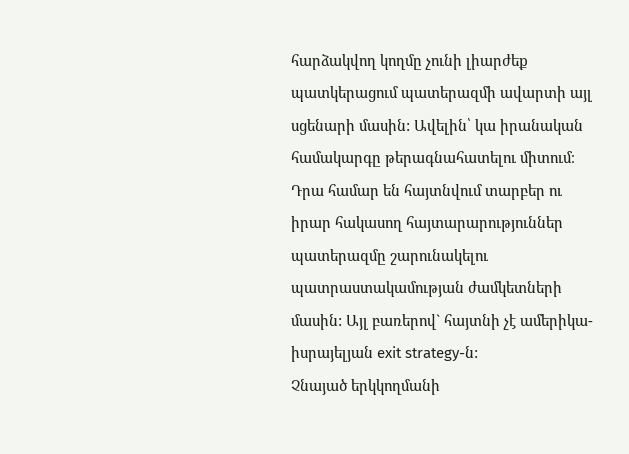հարձակվող կողմը չունի լիարժեք պատկերացում պատերազմի ավարտի այլ սցենարի մասին: Ավելին՝ կա իրանական համակարգը թերագնահատելու միտում։ Դրա համար են հայտնվում տարբեր ու իրար հակասող հայտարարություններ պատերազմը շարունակելու պատրաստակամության ժամկետների մասին: Այլ բառերով` հայտնի չէ ամերիկա-իսրայելյան exit strategy-ն:
Չնայած երկկողմանի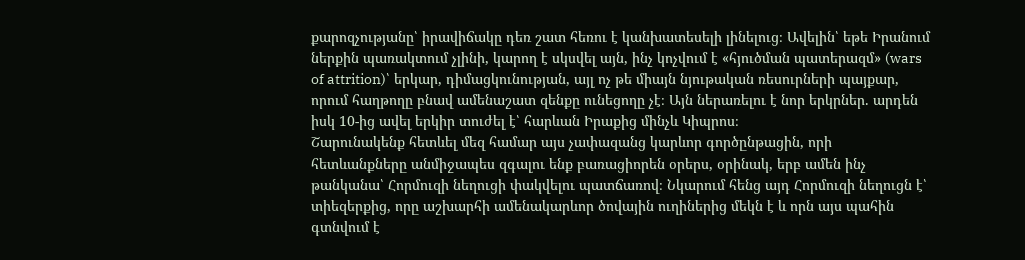քարոզչությանը՝ իրավիճակը դեռ շատ հեռու է կանխատեսելի լինելուց։ Ավելին՝ եթե Իրանում ներքին պառակտում չլինի, կարող է սկսվել այն, ինչ կոչվում է «հյուծման պատերազմ» (wars of attrition)՝ երկար, դիմացկունության, այլ ոչ թե միայն նյութական ռեսուրների պայքար, որում հաղթողը բնավ ամենաշատ զենքը ունեցողը չէ։ Այն ներառելու է նոր երկրներ. արդեն իսկ 10-ից ավել երկիր տուժել է՝ հարևան Իրաքից մինչև Կիպրոս։
Շարունակենք հետևել մեզ համար այս չափազանց կարևոր գործընթացին, որի հետևանքները անմիջապես զգալու ենք բառացիորեն օրերս, օրինակ, երբ ամեն ինչ թանկանա՝ Հորմուզի նեղուցի փակվելու պատճառով։ Նկարում հենց այդ Հորմուզի նեղուցն է՝ տիեզերքից, որը աշխարհի ամենակարևոր ծովային ուղիներից մեկն է և որն այս պահին գտնվում է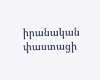իրանական փաստացի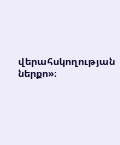վերահսկողության ներքո»։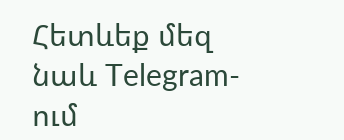Հետևեք մեզ նաև Telegram-ում